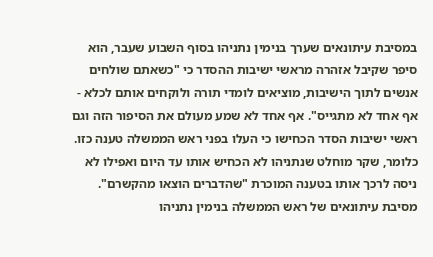במסיבת עיתונאים שערך בנימין נתניהו בסוף השבוע שעבר, הוא סיפר שקיבל אזהרה מראשי ישיבות ההסדר כי "כשאתם שולחים אנשים לתוך הישיבות, מוציאים לומדי תורה ולוקחים אותם לכלא - אף אחד לא מתגייס". אף אחד לא שמע מעולם את הסיפור הזה וגם ראשי ישיבות הסדר הכחישו כי העלו בפני ראש הממשלה טענה כזו. כלומר, שקר מוחלט שנתניהו לא הכחיש אותו עד היום ואפילו לא ניסה לרכך אותו בטענה המוכרת "שהדברים הוצאו מהקשרם".
מסיבת עיתונאים של ראש הממשלה בנימין נתניהו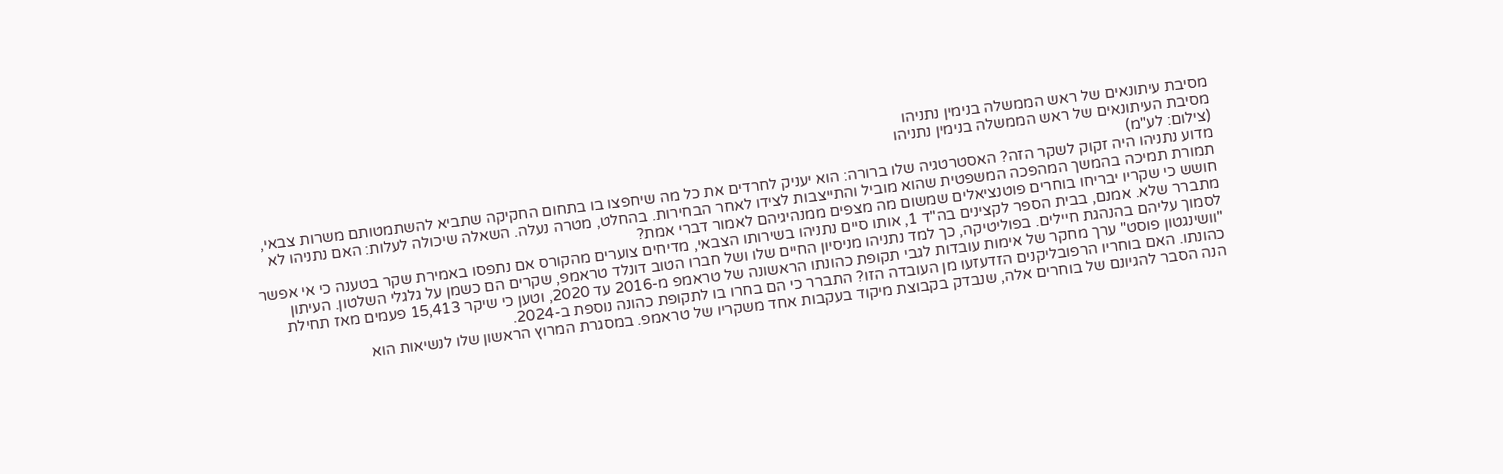מסיבת עיתונאים של ראש הממשלה בנימין נתניהו
מסיבת העיתונאים של ראש הממשלה בנימין נתניהו
(צילום: לע"מ)
מדוע נתניהו היה זקוק לשקר הזה? האסטרטגיה שלו ברורה: הוא יעניק לחרדים את כל מה שיחפצו בו בתחום החקיקה שתביא להשתמטותם משרות צבאי, תמורת תמיכה בהמשך המהפכה המשפטית שהוא מוביל והתייצבות לצידו לאחר הבחירות. בהחלט, מטרה נעלה. השאלה שיכולה לעלות: האם נתניהו לא חושש כי שקריו יבריחו בוחרים פוטנציאלים שמשום מה מצפים ממנהיגיהם לאמור דברי אמת?
מתברר שלא. אמנם, בבית הספר לקצינים בה"ד 1, אותו סיים נתניהו בשירותו הצבאי, מדיחים צוערים מהקורס אם נתפסו באמירת שקר בטענה כי אי אפשר לסמוך עליהם בהנהגת חיילים. בפוליטיקה, כך למד נתניהו מניסיון החיים שלו ושל חברו הטוב דונלד טראמפ, שקרים הם כשמן על גלגלי השלטון. העיתון "וושינגטון פוסט" ערך מחקר של אימות עובדות לגבי תקופת כהונתו הראשונה של טראמפ מ-2016 עד 2020, וטען כי שיקר 15,413 פעמים מאז תחילת כהונתו. האם בוחריו הרפובליקנים הזדעזעו מן העובדה הזו? התברר כי הם בחרו בו לתקופת כהונה נוספת ב-2024.
הנה הסבר להגיונם של בוחרים אלה, שנבדק בקבוצת מיקוד בעקבות אחד משקריו של טראמפ. במסגרת המרוץ הראשון שלו לנשיאות הוא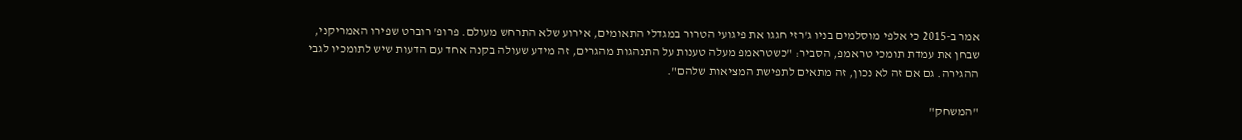אמר ב-2015 כי אלפי מוסלמים בניו ג'רזי חגגו את פיגועי הטרור במגדלי התאומים, אירוע שלא התרחש מעולם. פרופ' רוברט שפירו האמריקני, שבחן את עמדת תומכי טראמפ, הסביר: "כשטראמפ מעלה טענות על התנהגות מהגרים, זה מידע שעולה בקנה אחד עם הדעות שיש לתומכיו לגבי ההגירה. גם אם זה לא נכון, זה מתאים לתפישת המציאות שלהם".

"המשחק"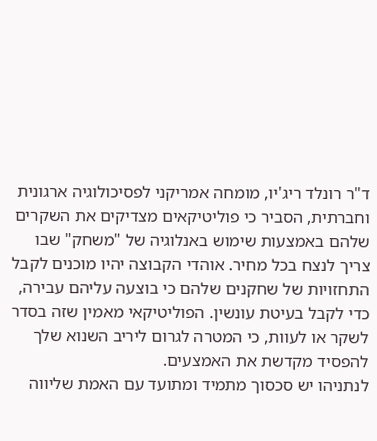ד"ר רונלד ריג'יו, מומחה אמריקני לפסיכולוגיה ארגונית וחברתית, הסביר כי פוליטיקאים מצדיקים את השקרים שלהם באמצעות שימוש באנלוגיה של "משחק" שבו צריך לנצח בכל מחיר. אוהדי הקבוצה יהיו מוכנים לקבל התחזויות של שחקנים שלהם כי בוצעה עליהם עבירה, כדי לקבל בעיטת עונשין. הפוליטיקאי מאמין שזה בסדר לשקר או לעוות, כי המטרה לגרום ליריב השנוא שלך להפסיד מקדשת את האמצעים.
לנתניהו יש סכסוך מתמיד ומתועד עם האמת שליווה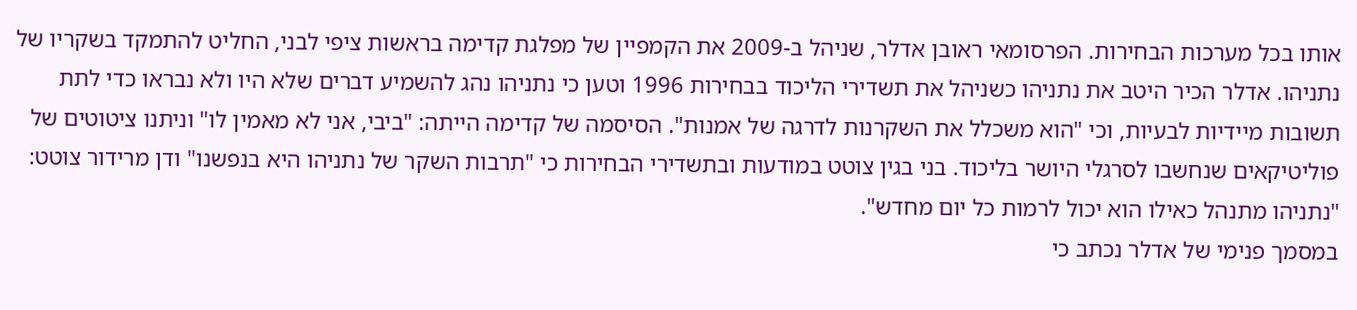אותו בכל מערכות הבחירות. הפרסומאי ראובן אדלר, שניהל ב-2009 את הקמפיין של מפלגת קדימה בראשות ציפי לבני, החליט להתמקד בשקריו של נתניהו. אדלר הכיר היטב את נתניהו כשניהל את תשדירי הליכוד בבחירות 1996 וטען כי נתניהו נהג להשמיע דברים שלא היו ולא נבראו כדי לתת תשובות מיידיות לבעיות, וכי "הוא משכלל את השקרנות לדרגה של אמנות". הסיסמה של קדימה הייתה: "ביבי, אני לא מאמין לו" וניתנו ציטוטים של פוליטיקאים שנחשבו לסרגלי היושר בליכוד. בני בגין צוטט במודעות ובתשדירי הבחירות כי "תרבות השקר של נתניהו היא בנפשנו" ודן מרידור צוטט: "נתניהו מתנהל כאילו הוא יכול לרמות כל יום מחדש".
במסמך פנימי של אדלר נכתב כי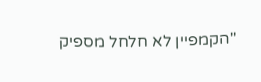"הקמפיין לא חלחל מספיק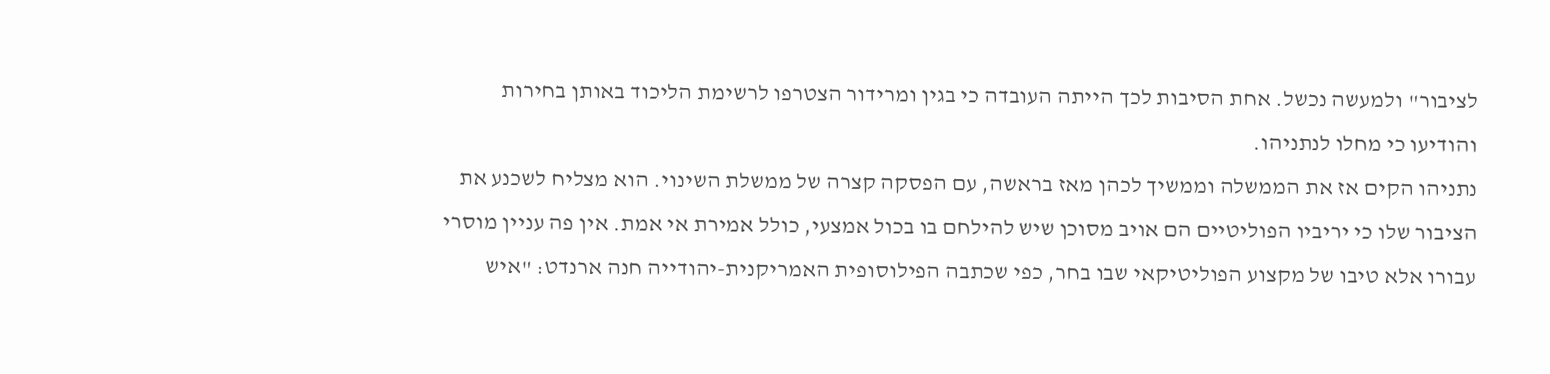לציבור" ולמעשה נכשל. אחת הסיבות לכך הייתה העובדה כי בגין ומרידור הצטרפו לרשימת הליכוד באותן בחירות והודיעו כי מחלו לנתניהו.
נתניהו הקים אז את הממשלה וממשיך לכהן מאז בראשה, עם הפסקה קצרה של ממשלת השינוי. הוא מצליח לשכנע את הציבור שלו כי יריביו הפוליטיים הם אויב מסוכן שיש להילחם בו בכול אמצעי, כולל אמירת אי אמת. אין פה עניין מוסרי עבורו אלא טיבו של מקצוע הפוליטיקאי שבו בחר, כפי שכתבה הפילוסופית האמריקנית-יהודייה חנה ארנדט: "איש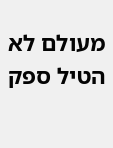מעולם לא הטיל ספק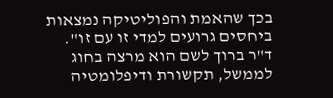בכך שהאמת והפוליטיקה נמצאות ביחסים גרועים למדי זו עם זו".
ד"ר ברוך לשם הוא מרצה בחוג לממשל, תקשורת ודיפלומטיה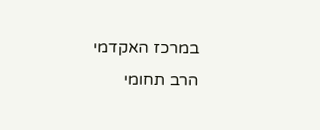במרכז האקדמי הרב תחומי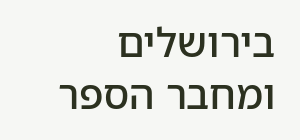בירושלים ומחבר הספר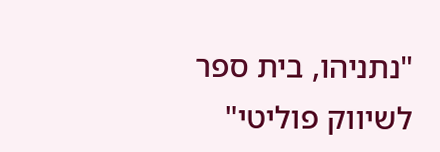"נתניהו, בית ספר לשיווק פוליטי"